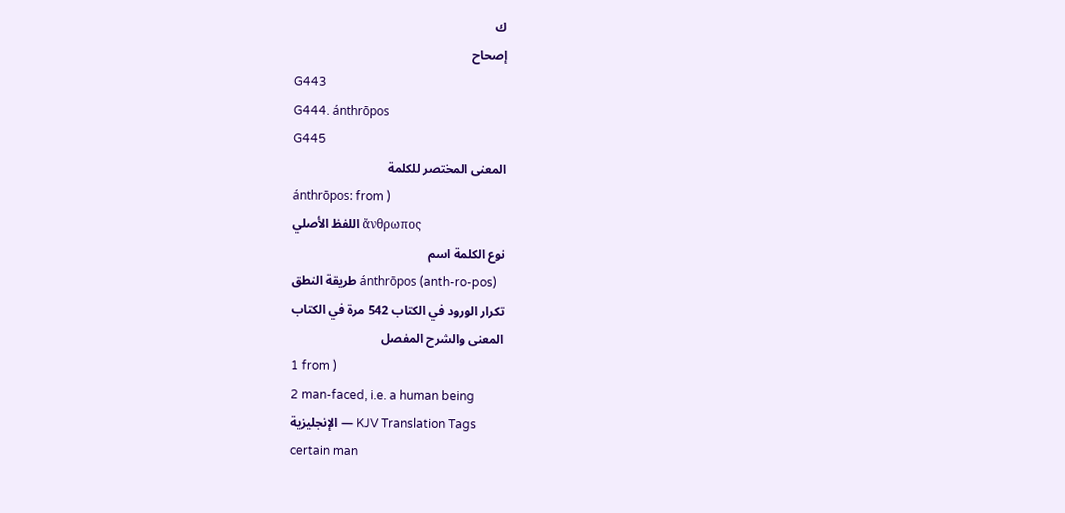ك
إصحاح
G443
G444. ánthrōpos
G445
المعنى المختصر للكلمة
ánthrōpos: from )
اللفظ الأصلي ἄνθρωπος
نوع الكلمة اسم
طريقة النطق ánthrōpos (anth-ro-pos)
تكرار الورود في الكتاب 542 مرة في الكتاب
المعنى والشرح المفصل
1 from )
2 man-faced, i.e. a human being
الإنجليزية — KJV Translation Tags
certain man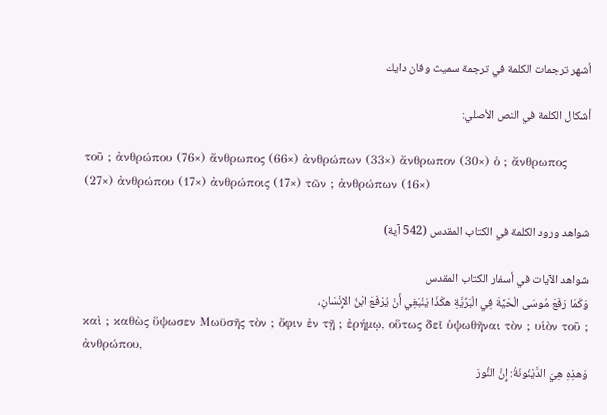أشهر ترجمات الكلمة في ترجمة سميث وفان دايك

أشكال الكلمة في النص الأصلي:

τοῦ ; ἀνθρώπου (76×) ἄνθρωπος (66×) ἀνθρώπων (33×) ἄνθρωπον (30×) ὁ ; ἄνθρωπος (27×) ἀνθρώπου (17×) ἀνθρώποις (17×) τῶν ; ἀνθρώπων (16×)

شواهد ورود الكلمة في الكتاب المقدس (542 آية)

شواهد الآيات في أسفار الكتاب المقدس
وَكَمَا رَفَعَ مُوسَى الْحَيَّةَ فِي الْبَرِّيَّةِ هكَذَا يَنْبَغِي أَنْ يُرْفَعَ ابْنُ الإِنْسَانِ،
καὶ ; καθὼς ὕψωσεν Μωϋσῆς τὸν ; ὄφιν ἐν τῇ ; ἐρήμῳ, οὕτως δεῖ ὑψωθῆναι τὸν ; υἱὸν τοῦ ; ἀνθρώπου,
وَهذِهِ هِيَ الدَّيْنُونَةُ: إِنَّ النُّورَ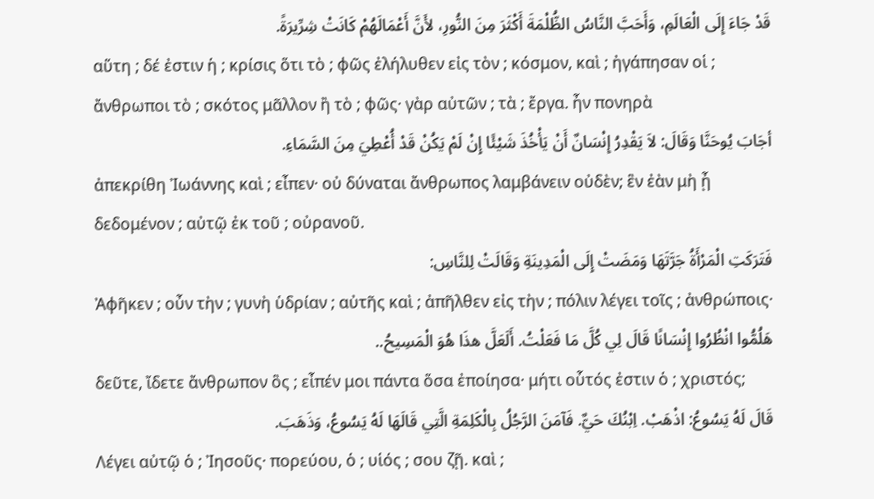قَدْ جَاءَ إِلَى الْعَالَمِ، وَأَحَبَّ النَّاسُ الظُّلْمَةَ أَكْثَرَ مِنَ النُّورِ، لأَنَّ أَعْمَالَهُمْ كَانَتْ شِرِّيرَةً.
αὕτη ; δέ ἐστιν ἡ ; κρίσις ὅτι τὸ ; φῶς ἐλήλυθεν εἰς τὸν ; κόσμον, καὶ ; ἠγάπησαν οἱ ; ἄνθρωποι τὸ ; σκότος μᾶλλον ἢ τὸ ; φῶς· γὰρ αὐτῶν ; τὰ ; ἔργα. ἦν πονηρὰ
أجَابَ يُوحَنَّا وَقَالَ: لاَ يَقْدِرُ إِنْسَانٌ أَنْ يَأْخُذَ شَيْئًا إِنْ لَمْ يَكُنْ قَدْ أُعْطِيَ مِنَ السَّمَاءِ.
ἀπεκρίθη Ἰωάννης καὶ ; εἶπεν· οὐ δύναται ἄνθρωπος λαμβάνειν οὐδὲν; ἓν ἐὰν μὴ ᾖ δεδομένον ; αὐτῷ ἐκ τοῦ ; οὐρανοῦ.
فَتَرَكَتِ الْمَرْأَةُ جَرَّتَهَا وَمَضَتْ إِلَى الْمَدِينَةِ وَقَالَتْ لِلنَّاسِ:
Ἀφῆκεν ; οὖν τὴν ; γυνὴ ὑδρίαν ; αὐτῆς καὶ ; ἀπῆλθεν εἰς τὴν ; πόλιν λέγει τοῖς ; ἀνθρώποις·
هَلُمُّوا انْظُرُوا إِنْسَانًا قَالَ لِي كُلَّ مَا فَعَلْتُ. أَلَعَلَّ هذَا هُوَ الْمَسِيحُ..
δεῦτε, ἴδετε ἄνθρωπον ὃς ; εἶπέν μοι πάντα ὅσα ἐποίησα· μήτι οὗτός ἐστιν ὁ ; χριστός;
قَالَ لَهُ يَسُوعُ: اذْهَبْ. اِبْنُكَ حَيٌّ. فَآمَنَ الرَّجُلُ بِالْكَلِمَةِ الَّتِي قَالَهَا لَهُ يَسُوعُ، وَذَهَبَ.
Λέγει αὐτῷ ὁ ; Ἰησοῦς· πορεύου, ὁ ; υἱός ; σου ζῇ. καὶ ;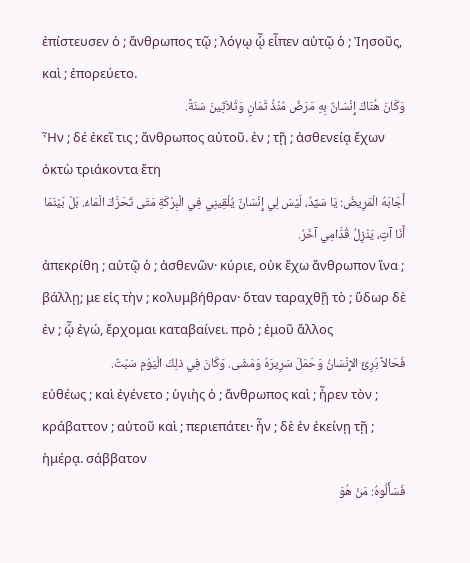ἐπίστευσεν ὁ ; ἄνθρωπος τῷ ; λόγῳ ᾧ εἶπεν αὐτῷ ὁ ; Ἰησοῦς, καὶ ; ἐπορεύετο.
وَكَانَ هُنَاكَ إِنْسَانٌ بِهِ مَرَضٌ مُنْذُ ثَمَانٍ وَثَلاَثِينَ سَنَةً.
Ἦν ; δέ ἐκεῖ τις ; ἄνθρωπος αὐτοῦ. ἐν ; τῇ ; ἀσθενείᾳ ἔχων ὀκτὼ τριάκοντα ἔτη
أَجَابَهُ الْمَرِيضُ: يَا سَيِّدُ، لَيْسَ لِي إِنْسَانٌ يُلْقِينِي فِي الْبِرْكَةِ مَتَى تَحَرَّكَ الْمَاءُ. بَلْ بَيْنَمَا أَنَا آتٍ، يَنْزِلُ قُدَّامِي آخَرُ.
ἀπεκρίθη ; αὐτῷ ὁ ; ἀσθενῶν· κύριε, οὐκ ἔχω ἄνθρωπον ἵνα ; βάλλῃ; με εἰς τὴν ; κολυμβήθραν· ὅταν ταραχθῇ τὸ ; ὕδωρ δὲ ἐν ; ᾧ ἐγώ, ἔρχομαι καταβαίνει. πρὸ ; ἐμοῦ ἄλλος
فَحَالاً بَرِئَ الإِنْسَانُ وَحَمَلَ سَرِيرَهُ وَمَشَى. وَكَانَ فِي ذلِكَ الْيَوْمِ سَبْتٌ.
εὐθέως ; καὶ ἐγένετο ; ὑγιὴς ὁ ; ἄνθρωπος καὶ ; ἦρεν τὸν ; κράβαττον ; αὐτοῦ καὶ ; περιεπάτει· ἦν ; δὲ ἐν ἐκείνῃ τῇ ; ἡμέρᾳ. σάββατον
فَسَأَلُوهُ: مَنْ هُوَ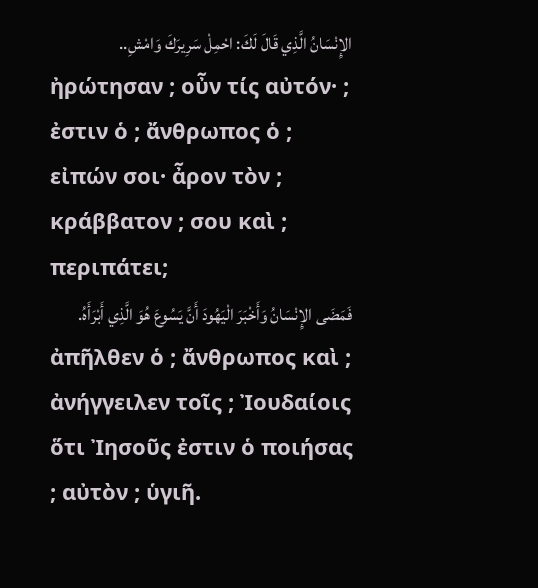الإِنْسَانُ الَّذِي قَالَ لَكَ: احْمِلْ سَرِيرَكَ وَامْشِ..
ἠρώτησαν ; οὖν τίς αὐτόν· ; ἐστιν ὁ ; ἄνθρωπος ὁ ; εἰπών σοι· ἆρον τὸν ; κράββατον ; σου καὶ ; περιπάτει;
فَمَضَى الإِنْسَانُ وَأَخْبَرَ الْيَهُودَ أَنَّ يَسُوعَ هُوَ الَّذِي أَبْرَأَهُ.
ἀπῆλθεν ὁ ; ἄνθρωπος καὶ ; ἀνήγγειλεν τοῖς ; Ἰουδαίοις ὅτι Ἰησοῦς ἐστιν ὁ ποιήσας ; αὐτὸν ; ὑγιῆ.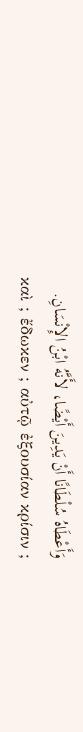وَأَعْطَاهُ سُلْطَانًا أَنْ يَدِينَ أَيْضًا، لأَنَّهُ ابْنُ الإِنْسَانِ.
καὶ ; ἔδωκεν ; αὐτῷ ἐξουσίαν κρίσιν ;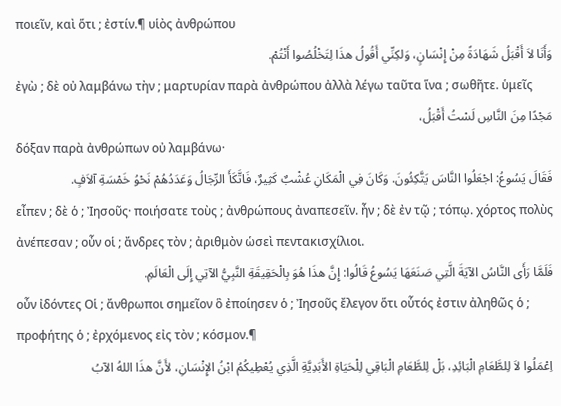ποιεῖν, καὶ ὅτι ; ἐστίν.¶ υἱὸς ἀνθρώπου
وَأَنَا لاَ أَقْبَلُ شَهَادَةً مِنْ إِنْسَانٍ، وَلكِنِّي أَقُولُ هذَا لِتَخْلُصُوا أَنْتُمْ.
ἐγὼ ; δὲ οὐ λαμβάνω τὴν ; μαρτυρίαν παρὰ ἀνθρώπου ἀλλὰ λέγω ταῦτα ἵνα ; σωθῆτε. ὑμεῖς
مَجْدًا مِنَ النَّاسِ لَسْتُ أَقْبَلُ،
δόξαν παρὰ ἀνθρώπων οὐ λαμβάνω·
فَقَالَ يَسُوعُ: اجْعَلُوا النَّاسَ يَتَّكِئُونَ. وَكَانَ فِي الْمَكَانِ عُشْبٌ كَثِيرٌ، فَاتَّكَأَ الرِّجَالُ وَعَدَدُهُمْ نَحْوُ خَمْسَةِ آلاَفٍ.
εἶπεν ; δὲ ὁ ; Ἰησοῦς· ποιήσατε τοὺς ; ἀνθρώπους ἀναπεσεῖν. ἦν ; δὲ ἐν τῷ ; τόπῳ. χόρτος πολὺς ἀνέπεσαν ; οὖν οἱ ; ἄνδρες τὸν ; ἀριθμὸν ὡσεὶ πεντακισχίλιοι.
فَلَمَّا رَأَى النَّاسُ الآيَةَ الَّتِي صَنَعَهَا يَسُوعُ قَالُوا: إِنَّ هذَا هُوَ بِالْحَقِيقَةِ النَّبِيُّ الآتِي إِلَى الْعَالَمِ.
οὖν ἰδόντες Οἱ ; ἄνθρωποι σημεῖον ὃ ἐποίησεν ὁ ; Ἰησοῦς ἔλεγον ὅτι οὗτός ἐστιν ἀληθῶς ὁ ; προφήτης ὁ ; ἐρχόμενος εἰς τὸν ; κόσμον.¶
اِعْمَلُوا لاَ لِلطَّعَامِ الْبَائِدِ، بَلْ لِلطَّعَامِ الْبَاقِي لِلْحَيَاةِ الأَبَدِيَّةِ الَّذِي يُعْطِيكُمُ ابْنُ الإِنْسَانِ، لأَنَّ هذَا اللهُ الآبُ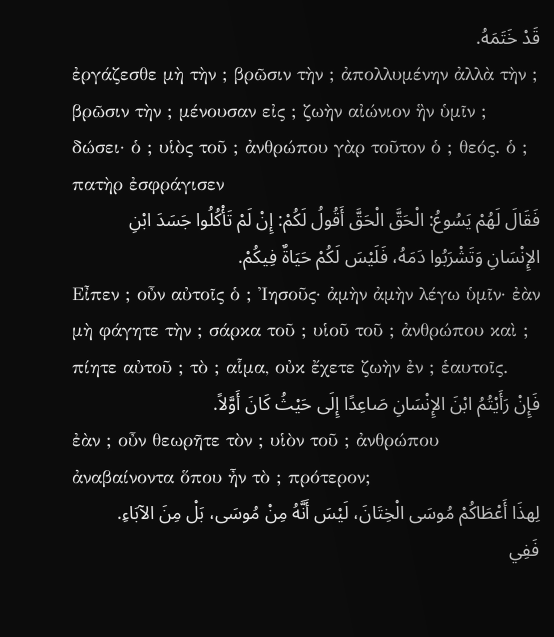قَدْ خَتَمَهُ.
ἐργάζεσθε μὴ τὴν ; βρῶσιν τὴν ; ἀπολλυμένην ἀλλὰ τὴν ; βρῶσιν τὴν ; μένουσαν εἰς ; ζωὴν αἰώνιον ἣν ὑμῖν ; δώσει· ὁ ; υἱὸς τοῦ ; ἀνθρώπου γὰρ τοῦτον ὁ ; θεός. ὁ ; πατὴρ ἐσφράγισεν
فَقَالَ لَهُمْ يَسُوعُ: الْحَقَّ الْحَقَّ أَقُولُ لَكُمْ: إِنْ لَمْ تَأْكُلُوا جَسَدَ ابْنِ الإِنْسَانِ وَتَشْرَبُوا دَمَهُ، فَلَيْسَ لَكُمْ حَيَاةٌ فِيكُمْ.
Εἶπεν ; οὖν αὐτοῖς ὁ ; Ἰησοῦς· ἀμὴν ἀμὴν λέγω ὑμῖν· ἐὰν μὴ φάγητε τὴν ; σάρκα τοῦ ; υἱοῦ τοῦ ; ἀνθρώπου καὶ ; πίητε αὐτοῦ ; τὸ ; αἷμα, οὐκ ἔχετε ζωὴν ἐν ; ἑαυτοῖς.
فَإِنْ رَأَيْتُمُ ابْنَ الإِنْسَانِ صَاعِدًا إِلَى حَيْثُ كَانَ أَوَّلاً.
ἐὰν ; οὖν θεωρῆτε τὸν ; υἱὸν τοῦ ; ἀνθρώπου ἀναβαίνοντα ὅπου ἦν τὸ ; πρότερον;
لِهذَا أَعْطَاكُمْ مُوسَى الْخِتَانَ، لَيْسَ أَنَّهُ مِنْ مُوسَى، بَلْ مِنَ الآبَاءِ. فَفِي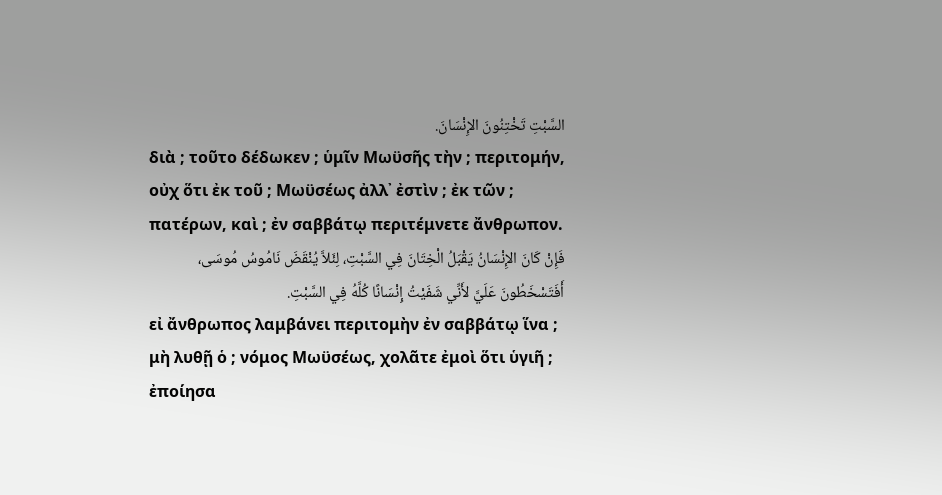السَّبْتِ تَخْتِنُونَ الإِنْسَانَ.
διὰ ; τοῦτο δέδωκεν ; ὑμῖν Μωϋσῆς τὴν ; περιτομήν, οὐχ ὅτι ἐκ τοῦ ; Μωϋσέως ἀλλ᾽ ἐστὶν ; ἐκ τῶν ; πατέρων, καὶ ; ἐν σαββάτῳ περιτέμνετε ἄνθρωπον.
فَإِنْ كَانَ الإِنْسَانُ يَقْبَلُ الْخِتَانَ فِي السَّبْتِ، لِئَلاَّ يُنْقَضَ نَامُوسُ مُوسَى، أَفَتَسْخَطُونَ عَلَيَّ لأَنِّي شَفَيْتُ إِنْسَانًا كُلَّهُ فِي السَّبْتِ.
εἰ ἄνθρωπος λαμβάνει περιτομὴν ἐν σαββάτῳ ἵνα ; μὴ λυθῇ ὁ ; νόμος Μωϋσέως, χολᾶτε ἐμοὶ ὅτι ὑγιῆ ; ἐποίησα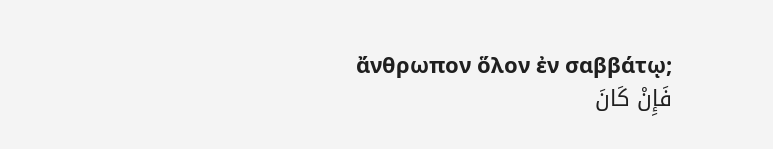ἄνθρωπον ὅλον ἐν σαββάτῳ;
فَإِنْ كَانَ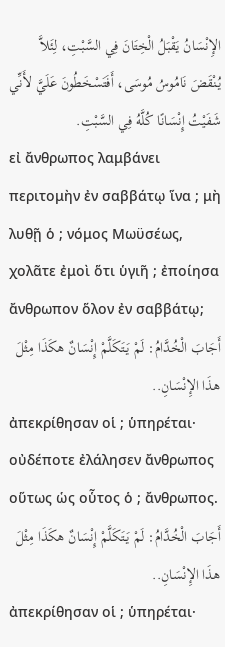الإِنْسَانُ يَقْبَلُ الْخِتَانَ فِي السَّبْتِ، لِئَلاَّ يُنْقَضَ نَامُوسُ مُوسَى، أَفَتَسْخَطُونَ عَلَيَّ لأَنِّي شَفَيْتُ إِنْسَانًا كُلَّهُ فِي السَّبْتِ.
εἰ ἄνθρωπος λαμβάνει περιτομὴν ἐν σαββάτῳ ἵνα ; μὴ λυθῇ ὁ ; νόμος Μωϋσέως, χολᾶτε ἐμοὶ ὅτι ὑγιῆ ; ἐποίησα ἄνθρωπον ὅλον ἐν σαββάτῳ;
أَجَابَ الْخُدَّامُ: لَمْ يَتَكَلَّمْ إِنْسَانٌ هكَذَا مِثْلَ هذَا الإِنْسَانِ..
ἀπεκρίθησαν οἱ ; ὑπηρέται· οὐδέποτε ἐλάλησεν ἄνθρωπος οὕτως ὡς οὗτος ὁ ; ἄνθρωπος.
أَجَابَ الْخُدَّامُ: لَمْ يَتَكَلَّمْ إِنْسَانٌ هكَذَا مِثْلَ هذَا الإِنْسَانِ..
ἀπεκρίθησαν οἱ ; ὑπηρέται·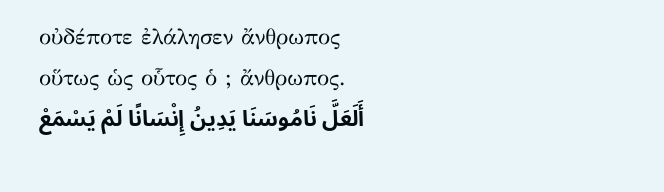οὐδέποτε ἐλάλησεν ἄνθρωπος οὕτως ὡς οὗτος ὁ ; ἄνθρωπος.
أَلَعَلَّ نَامُوسَنَا يَدِينُ إِنْسَانًا لَمْ يَسْمَعْ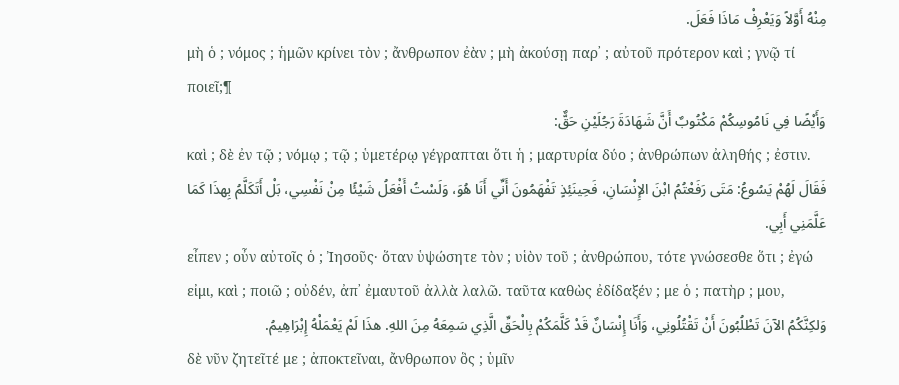مِنْهُ أَوَّلاً وَيَعْرِفْ مَاذَا فَعَلَ.
μὴ ὁ ; νόμος ; ἡμῶν κρίνει τὸν ; ἄνθρωπον ἐὰν ; μὴ ἀκούσῃ παρ᾽ ; αὐτοῦ πρότερον καὶ ; γνῷ τί ποιεῖ;¶
وَأَيْضًا فِي نَامُوسِكُمْ مَكْتُوبٌ أَنَّ شَهَادَةَ رَجُلَيْنِ حَقٌّ:
καὶ ; δὲ ἐν τῷ ; νόμῳ ; τῷ ; ὑμετέρῳ γέγραπται ὅτι ἡ ; μαρτυρία δύο ; ἀνθρώπων ἀληθής ; ἐστιν.
فَقَالَ لَهُمْ يَسُوعُ: مَتَى رَفَعْتُمُ ابْنَ الإِنْسَانِ، فَحِينَئِذٍ تَفْهَمُونَ أَنِّي أَنَا هُوَ، وَلَسْتُ أَفْعَلُ شَيْئًا مِنْ نَفْسِي، بَلْ أَتَكَلَّمُ بِهذَا كَمَا عَلَّمَنِي أَبِي.
εἶπεν ; οὖν αὐτοῖς ὁ ; Ἰησοῦς· ὅταν ὑψώσητε τὸν ; υἱὸν τοῦ ; ἀνθρώπου, τότε γνώσεσθε ὅτι ; ἐγώ εἰμι, καὶ ; ποιῶ ; οὐδέν, ἀπ᾽ ἐμαυτοῦ ἀλλὰ λαλῶ. ταῦτα καθὼς ἐδίδαξέν ; με ὁ ; πατὴρ ; μου,
وَلكِنَّكُمُ الآنَ تَطْلُبُونَ أَنْ تَقْتُلُونِي، وَأَنَا إِنْسَانٌ قَدْ كَلَّمَكُمْ بِالْحَقِّ الَّذِي سَمِعَهُ مِنَ اللهِ. هذَا لَمْ يَعْمَلْهُ إِبْرَاهِيمُ.
δὲ νῦν ζητεῖτέ με ; ἀποκτεῖναι, ἄνθρωπον ὃς ; ὑμῖν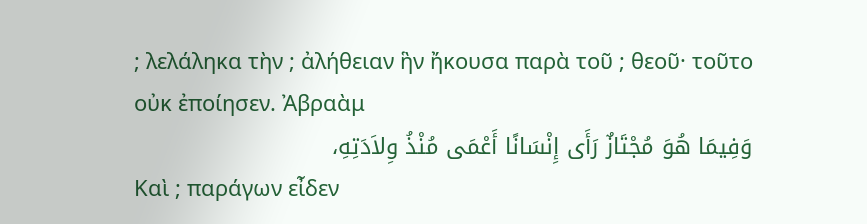; λελάληκα τὴν ; ἀλήθειαν ἣν ἤκουσα παρὰ τοῦ ; θεοῦ· τοῦτο οὐκ ἐποίησεν. Ἀβραὰμ
وَفِيمَا هُوَ مُجْتَازٌ رَأَى إِنْسَانًا أَعْمَى مُنْذُ وِلاَدَتِهِ،
Καὶ ; παράγων εἶδεν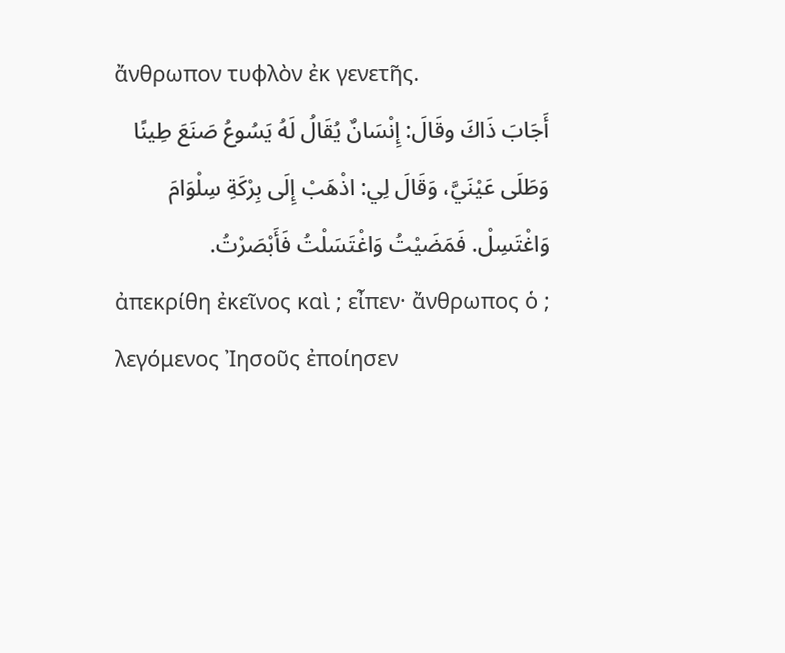ἄνθρωπον τυφλὸν ἐκ γενετῆς.
أَجَابَ ذَاكَ وقَالَ: إِنْسَانٌ يُقَالُ لَهُ يَسُوعُ صَنَعَ طِينًا وَطَلَى عَيْنَيَّ، وَقَالَ لِي: اذْهَبْ إِلَى بِرْكَةِ سِلْوَامَ وَاغْتَسِلْ. فَمَضَيْتُ وَاغْتَسَلْتُ فَأَبْصَرْتُ.
ἀπεκρίθη ἐκεῖνος καὶ ; εἶπεν· ἄνθρωπος ὁ ; λεγόμενος Ἰησοῦς ἐποίησεν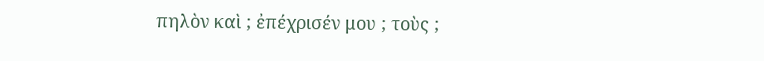πηλὸν καὶ ; ἐπέχρισέν μου ; τοὺς ;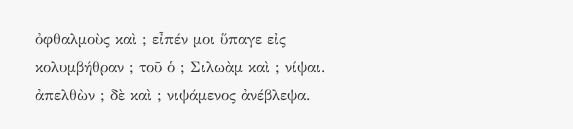ὀφθαλμοὺς καὶ ; εἶπέν μοι ὕπαγε εἰς κολυμβήθραν ; τοῦ ὁ ; Σιλωὰμ καὶ ; νίψαι. ἀπελθὼν ; δὲ καὶ ; νιψάμενος ἀνέβλεψα.